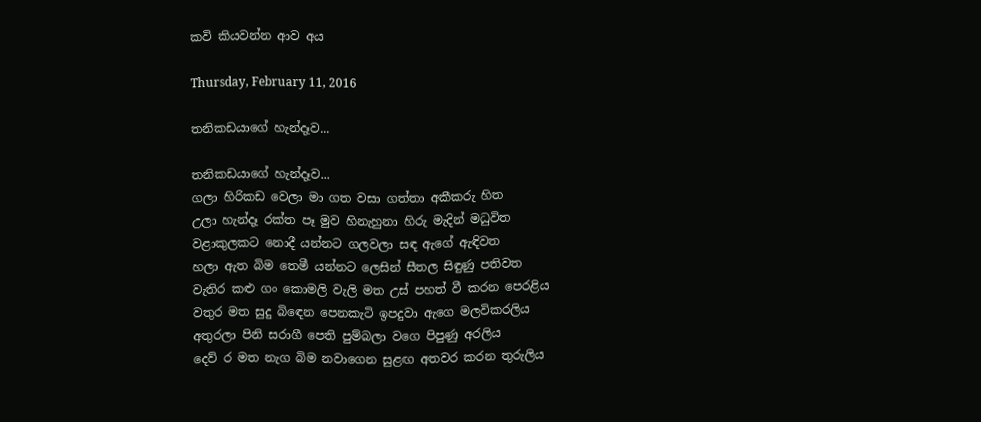කවි කියවන්න ආව අය

Thursday, February 11, 2016

තනිකඩයාගේ හැන්දෑව...

තනිකඩයාගේ හැන්දෑව...
ගලා හිරිකඩ වෙලා මා ගත වසා ගත්තා අකීකරු හිත
උලා හැන්දෑ රක්ත පෑ මුව හිනැහුනා හිරු මැදින් මධුවිත
වළාකුලකට නොදී යන්නට ගලවලා සඳ ඇගේ ඇඳිවත
හලා ඇත බිම තෙමී යන්නට ලෙසින් සීතල සිඳුණු පතිවත
වැතිර කළු ගං කොමලි වැලි මත උස් පහත් වී කරන පෙරළිය
වතුර මත සුදු බි‍ඳෙන පෙනකැටි ඉපදුවා ඇගෙ මලවිකරලිය
අතුරලා පිනි සරාගී පෙති පුම්බලා වගෙ පිපුණු අරලිය
දෙව් ර මත නැග බිම නවාගෙන සුළඟ අතවර කරන තුරුලිය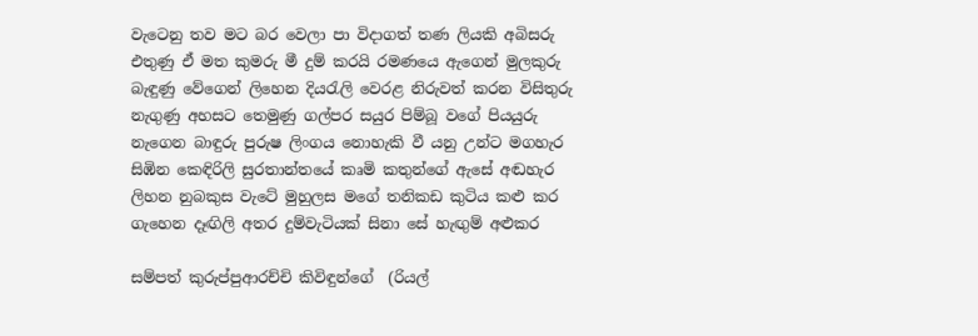වැටෙනු තව මට බර වෙලා පා විදාගත් තණ ලියකි අබිසරු
එතුණු ඒ මත කුමරු මී දුම් කරයි රමණයෙ ඇගෙන් මුලකුරු
බැඳුණු වේගෙන් ලිහෙන දිය‍රැලි වෙරළ නිරුවත් කරන විසිතුරු
නැගුණු අහසට තෙමුණු ගල්පර සයුර පිම්බූ වගේ පියයුරු
නැගෙන බාඳුරු පුරුෂ ලිංගය නොහැකි වී යනු උන්ට මගහැර
සිඹින කෙඳිරිලි සුරතාන්තයේ කෘමි කතුන්ගේ ඇසේ අඬහැර
ලිහන නුබකුස වැටේ මුහුලස මගේ තනිකඩ කුටිය කළු කර
ගැහෙන දෑඟිලි අතර දුම්වැටියක් සිනා සේ හැඟුම් අළුකර

සම්පත් කුරුප්පුආරච්චි කිවිඳුන්ගේ  (රියල්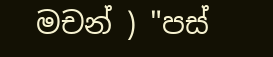මචන් ) "පස්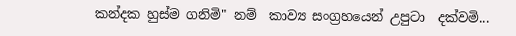කන්දක හුස්ම ගනිමි" නම්  කාව්‍ය සංග්‍රහයෙන් උපුටා  දක්වමි...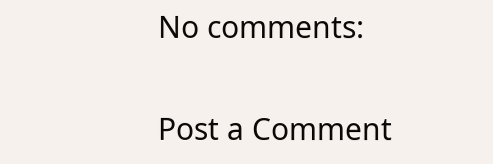No comments:

Post a Comment